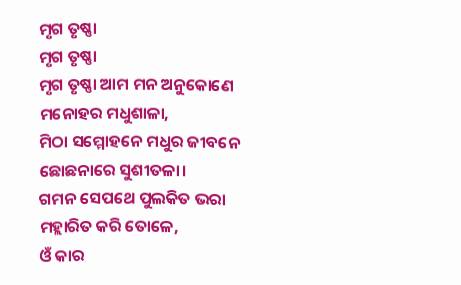ମୃଗ ତୃଷ୍ଣା
ମୃଗ ତୃଷ୍ଣା
ମୃଗ ତୃଷ୍ଣା ଆମ ମନ ଅନୁକୋଣେ
ମନୋହର ମଧୁଶାଳା,
ମିଠା ସମ୍ମୋହନେ ମଧୁର ଜୀବନେ
ଛୋଛନାରେ ସୁଶୀତଳା।
ଗମନ ସେପଥେ ପୁଲକିତ ଭରା
ମହ୍ଲାରିତ କରି ତୋଳେ,
ଓଁ କାର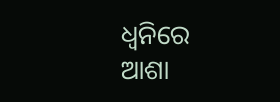ଧ୍ବନିରେ ଆଶା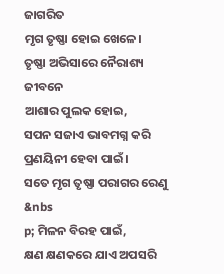ଜାଗରିତ
ମୃଗ ତୃଷ୍ଣା ହୋଇ ଖେଳେ।
ତୃଷ୍ଣା ଅଭିସାରେ ନୈରାଶ୍ୟ ଜୀବନେ
ଆଶାର ପୁଲକ ହୋଇ,
ସପନ ସଜାଏ ଭାବମଗ୍ନ କରି
ପ୍ରଣୟିନୀ ହେବା ପାଇଁ।
ସତେ ମୃଗ ତୃଷ୍ଣା ପରାଗର ରେଣୁ
&nbs
p; ମିଳନ ବିରହ ପାଇଁ,
କ୍ଷଣ କ୍ଷଣକରେ ଯାଏ ଅପସରି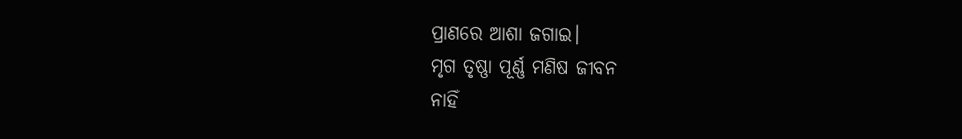ପ୍ରାଣରେ ଆଶା ଜଗାଇ।
ମୃଗ ତୃଷ୍ଣା ପୂର୍ଣ୍ଣ ମଣିଷ ଜୀବନ
ନାହିଁ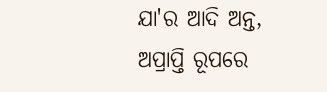ଯା'ର ଆଦି ଅନ୍ତ,
ଅପ୍ରାପ୍ତି ରୂପରେ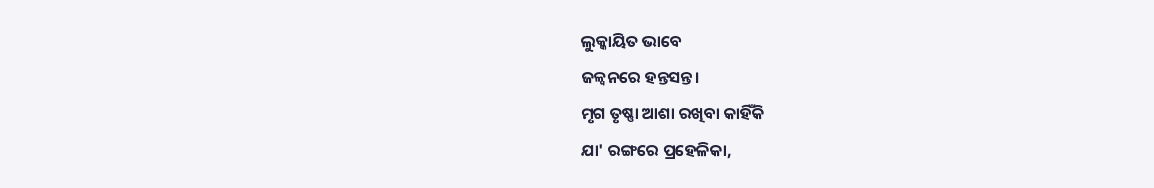ଲୁକ୍କାୟିତ ଭାବେ
ଜଳ୍ବନରେ ହନ୍ତସନ୍ତ।
ମୃଗ ତୃଷ୍ଣା ଆଶା ରଖିବା କାହିଁକି
ଯା' ରଙ୍ଗରେ ପ୍ରହେଳିକା,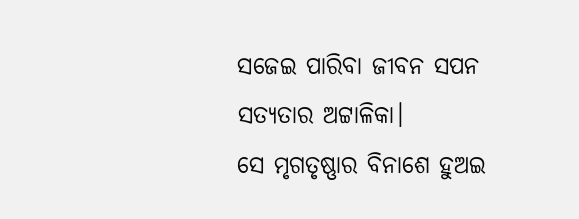ସଜେଇ ପାରିବା ଜୀବନ ସପନ
ସତ୍ୟତାର ଅଟ୍ଟାଳିକା।
ସେ ମୃଗତୃଷ୍ଣାର ବିନାଶେ ହୁଅଇ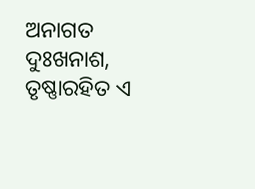ଅନାଗତ ଦୁଃଖନାଶ,
ତୃଷ୍ଣାରହିତ ଏ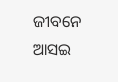ଜୀବନେ ଆସଇ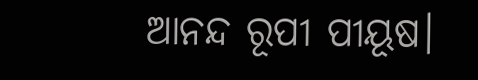ଆନନ୍ଦ ରୂପୀ ପୀୟୂଷ।